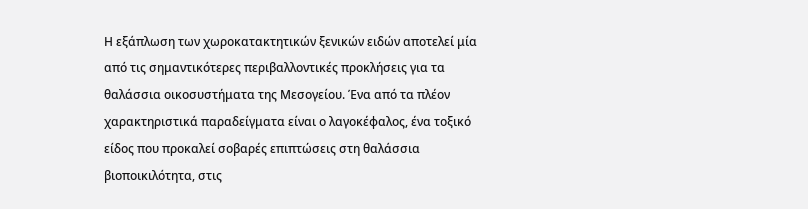Η εξάπλωση των χωροκατακτητικών ξενικών ειδών αποτελεί μία από τις σημαντικότερες περιβαλλοντικές προκλήσεις για τα θαλάσσια οικοσυστήματα της Μεσογείου. Ένα από τα πλέον χαρακτηριστικά παραδείγματα είναι ο λαγοκέφαλος, ένα τοξικό είδος που προκαλεί σοβαρές επιπτώσεις στη θαλάσσια βιοποικιλότητα, στις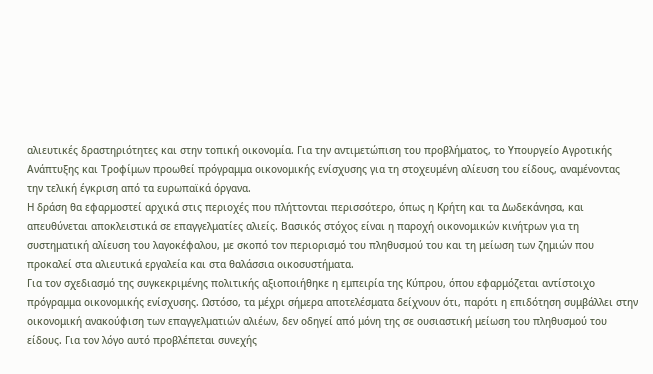αλιευτικές δραστηριότητες και στην τοπική οικονομία. Για την αντιμετώπιση του προβλήματος, το Υπουργείο Αγροτικής Ανάπτυξης και Τροφίμων προωθεί πρόγραμμα οικονομικής ενίσχυσης για τη στοχευμένη αλίευση του είδους, αναμένοντας την τελική έγκριση από τα ευρωπαϊκά όργανα.
Η δράση θα εφαρμοστεί αρχικά στις περιοχές που πλήττονται περισσότερο, όπως η Κρήτη και τα Δωδεκάνησα, και απευθύνεται αποκλειστικά σε επαγγελματίες αλιείς. Βασικός στόχος είναι η παροχή οικονομικών κινήτρων για τη συστηματική αλίευση του λαγοκέφαλου, με σκοπό τον περιορισμό του πληθυσμού του και τη μείωση των ζημιών που προκαλεί στα αλιευτικά εργαλεία και στα θαλάσσια οικοσυστήματα.
Για τον σχεδιασμό της συγκεκριμένης πολιτικής αξιοποιήθηκε η εμπειρία της Κύπρου, όπου εφαρμόζεται αντίστοιχο πρόγραμμα οικονομικής ενίσχυσης. Ωστόσο, τα μέχρι σήμερα αποτελέσματα δείχνουν ότι, παρότι η επιδότηση συμβάλλει στην οικονομική ανακούφιση των επαγγελματιών αλιέων, δεν οδηγεί από μόνη της σε ουσιαστική μείωση του πληθυσμού του είδους. Για τον λόγο αυτό προβλέπεται συνεχής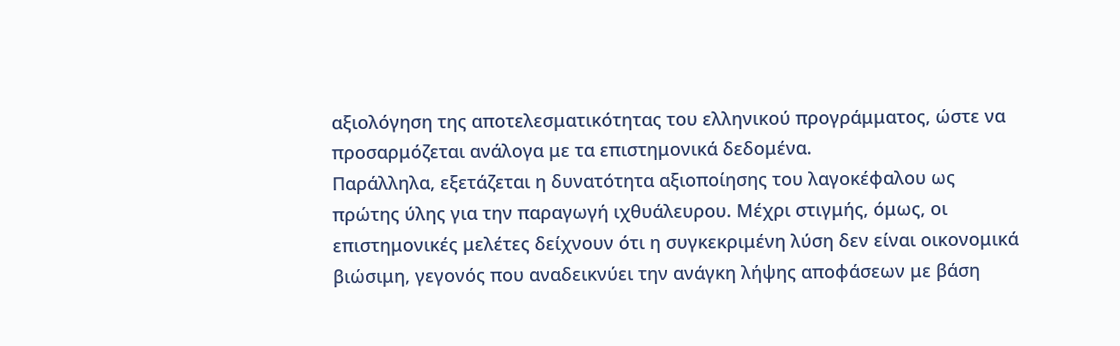αξιολόγηση της αποτελεσματικότητας του ελληνικού προγράμματος, ώστε να προσαρμόζεται ανάλογα με τα επιστημονικά δεδομένα.
Παράλληλα, εξετάζεται η δυνατότητα αξιοποίησης του λαγοκέφαλου ως πρώτης ύλης για την παραγωγή ιχθυάλευρου. Μέχρι στιγμής, όμως, οι επιστημονικές μελέτες δείχνουν ότι η συγκεκριμένη λύση δεν είναι οικονομικά βιώσιμη, γεγονός που αναδεικνύει την ανάγκη λήψης αποφάσεων με βάση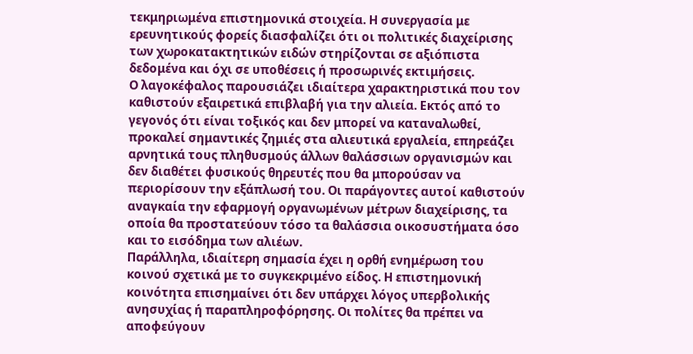τεκμηριωμένα επιστημονικά στοιχεία. Η συνεργασία με ερευνητικούς φορείς διασφαλίζει ότι οι πολιτικές διαχείρισης των χωροκατακτητικών ειδών στηρίζονται σε αξιόπιστα δεδομένα και όχι σε υποθέσεις ή προσωρινές εκτιμήσεις.
Ο λαγοκέφαλος παρουσιάζει ιδιαίτερα χαρακτηριστικά που τον καθιστούν εξαιρετικά επιβλαβή για την αλιεία. Εκτός από το γεγονός ότι είναι τοξικός και δεν μπορεί να καταναλωθεί, προκαλεί σημαντικές ζημιές στα αλιευτικά εργαλεία, επηρεάζει αρνητικά τους πληθυσμούς άλλων θαλάσσιων οργανισμών και δεν διαθέτει φυσικούς θηρευτές που θα μπορούσαν να περιορίσουν την εξάπλωσή του. Οι παράγοντες αυτοί καθιστούν αναγκαία την εφαρμογή οργανωμένων μέτρων διαχείρισης, τα οποία θα προστατεύουν τόσο τα θαλάσσια οικοσυστήματα όσο και το εισόδημα των αλιέων.
Παράλληλα, ιδιαίτερη σημασία έχει η ορθή ενημέρωση του κοινού σχετικά με το συγκεκριμένο είδος. Η επιστημονική κοινότητα επισημαίνει ότι δεν υπάρχει λόγος υπερβολικής ανησυχίας ή παραπληροφόρησης. Οι πολίτες θα πρέπει να αποφεύγουν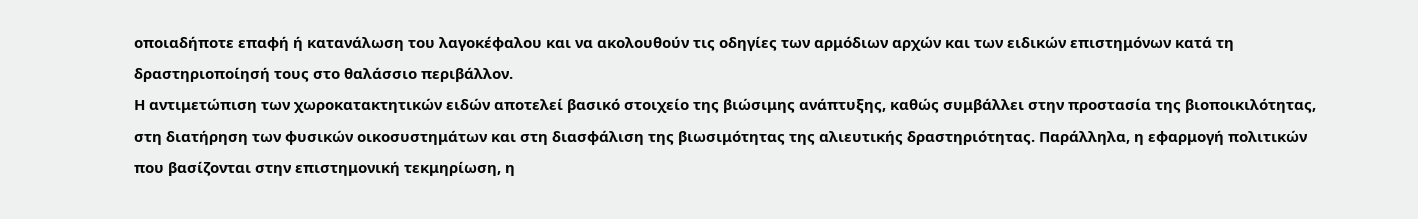οποιαδήποτε επαφή ή κατανάλωση του λαγοκέφαλου και να ακολουθούν τις οδηγίες των αρμόδιων αρχών και των ειδικών επιστημόνων κατά τη δραστηριοποίησή τους στο θαλάσσιο περιβάλλον.
Η αντιμετώπιση των χωροκατακτητικών ειδών αποτελεί βασικό στοιχείο της βιώσιμης ανάπτυξης, καθώς συμβάλλει στην προστασία της βιοποικιλότητας, στη διατήρηση των φυσικών οικοσυστημάτων και στη διασφάλιση της βιωσιμότητας της αλιευτικής δραστηριότητας. Παράλληλα, η εφαρμογή πολιτικών που βασίζονται στην επιστημονική τεκμηρίωση, η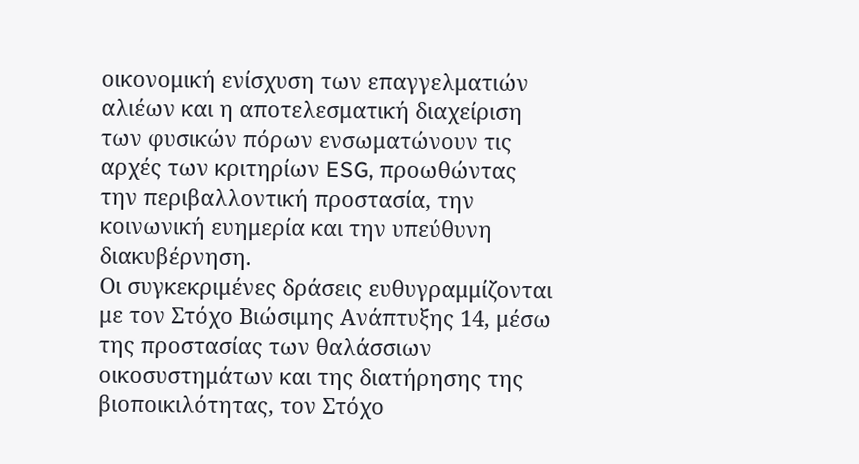οικονομική ενίσχυση των επαγγελματιών αλιέων και η αποτελεσματική διαχείριση των φυσικών πόρων ενσωματώνουν τις αρχές των κριτηρίων ESG, προωθώντας την περιβαλλοντική προστασία, την κοινωνική ευημερία και την υπεύθυνη διακυβέρνηση.
Οι συγκεκριμένες δράσεις ευθυγραμμίζονται με τον Στόχο Βιώσιμης Ανάπτυξης 14, μέσω της προστασίας των θαλάσσιων οικοσυστημάτων και της διατήρησης της βιοποικιλότητας, τον Στόχο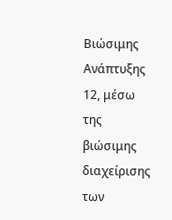Βιώσιμης Ανάπτυξης 12, μέσω της βιώσιμης διαχείρισης των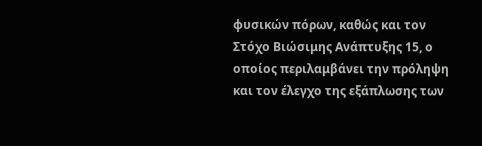φυσικών πόρων, καθώς και τον Στόχο Βιώσιμης Ανάπτυξης 15, ο οποίος περιλαμβάνει την πρόληψη και τον έλεγχο της εξάπλωσης των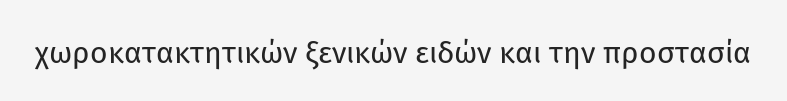χωροκατακτητικών ξενικών ειδών και την προστασία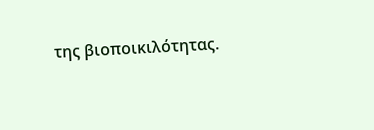της βιοποικιλότητας.